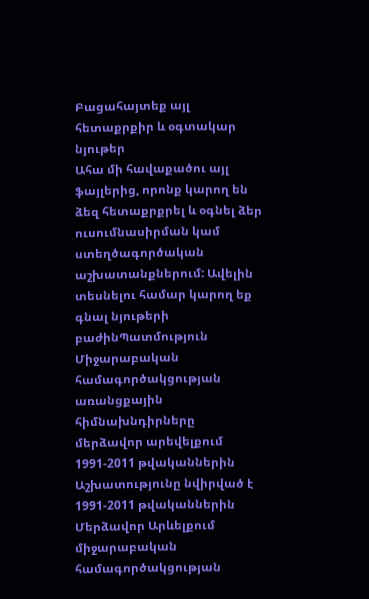Բացահայտեք այլ հետաքրքիր և օգտակար նյութեր
Ահա մի հավաքածու այլ ֆայլերից, որոնք կարող են ձեզ հետաքրքրել և օգնել ձեր ուսումնասիրման կամ ստեղծագործական աշխատանքներում: Ավելին տեսնելու համար կարող եք գնալ նյութերի բաժինՊատմություն
Միջարաբական համագործակցության առանցքային հիմնախնդիրները մերձավոր արեվելքում 1991-2011 թվականներին
Աշխատությունը նվիրված է 1991-2011 թվականներին Մերձավոր Արևելքում միջարաբական համագործակցության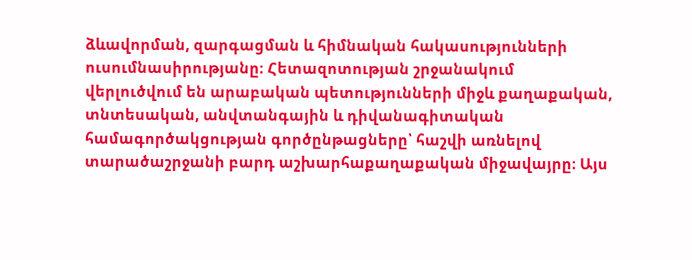ձևավորման, զարգացման և հիմնական հակասությունների ուսումնասիրությանը։ Հետազոտության շրջանակում վերլուծվում են արաբական պետությունների միջև քաղաքական, տնտեսական, անվտանգային և դիվանագիտական համագործակցության գործընթացները՝ հաշվի առնելով տարածաշրջանի բարդ աշխարհաքաղաքական միջավայրը։ Այս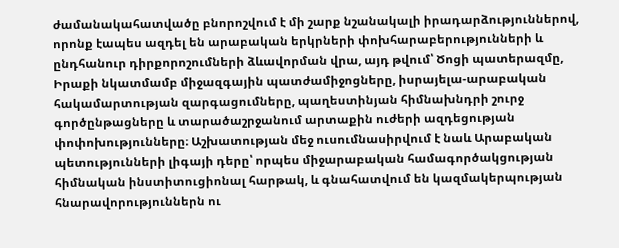ժամանակահատվածը բնորոշվում է մի շարք նշանակալի իրադարձություններով, որոնք էապես ազդել են արաբական երկրների փոխհարաբերությունների և ընդհանուր դիրքորոշումների ձևավորման վրա, այդ թվում՝ Ծոցի պատերազմը, Իրաքի նկատմամբ միջազգային պատժամիջոցները, իսրայելա-արաբական հակամարտության զարգացումները, պաղեստինյան հիմնախնդրի շուրջ գործընթացները և տարածաշրջանում արտաքին ուժերի ազդեցության փոփոխությունները։ Աշխատության մեջ ուսումնասիրվում է նաև Արաբական պետությունների լիգայի դերը՝ որպես միջարաբական համագործակցության հիմնական ինստիտուցիոնալ հարթակ, և գնահատվում են կազմակերպության հնարավորություններն ու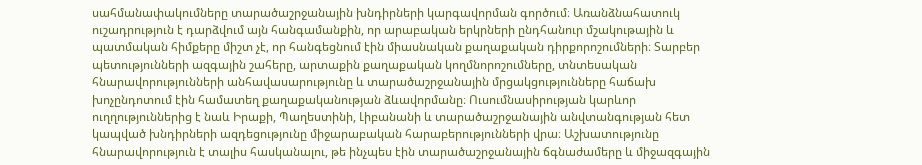սահմանափակումները տարածաշրջանային խնդիրների կարգավորման գործում։ Առանձնահատուկ ուշադրություն է դարձվում այն հանգամանքին, որ արաբական երկրների ընդհանուր մշակութային և պատմական հիմքերը միշտ չէ, որ հանգեցնում էին միասնական քաղաքական դիրքորոշումների։ Տարբեր պետությունների ազգային շահերը, արտաքին քաղաքական կողմնորոշումները, տնտեսական հնարավորությունների անհավասարությունը և տարածաշրջանային մրցակցությունները հաճախ խոչընդոտում էին համատեղ քաղաքականության ձևավորմանը։ Ուսումնասիրության կարևոր ուղղություններից է նաև Իրաքի, Պաղեստինի, Լիբանանի և տարածաշրջանային անվտանգության հետ կապված խնդիրների ազդեցությունը միջարաբական հարաբերությունների վրա։ Աշխատությունը հնարավորություն է տալիս հասկանալու, թե ինչպես էին տարածաշրջանային ճգնաժամերը և միջազգային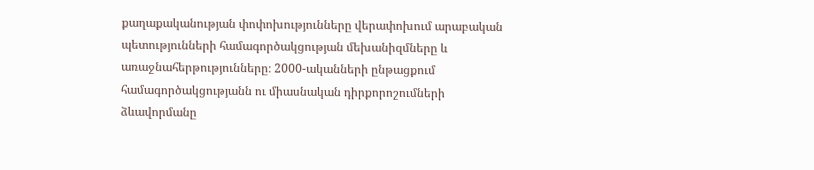քաղաքականության փոփոխությունները վերափոխում արաբական պետությունների համագործակցության մեխանիզմները և առաջնահերթությունները։ 2000-ականների ընթացքում համագործակցությանն ու միասնական դիրքորոշումների ձևավորմանը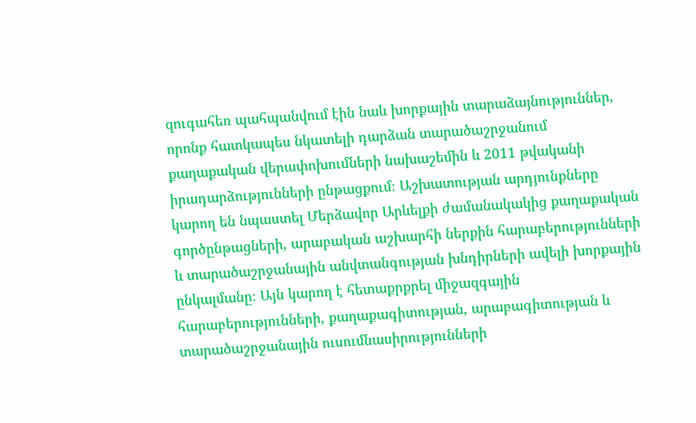զուգահեռ պահպանվում էին նաև խորքային տարաձայնություններ, որոնք հատկապես նկատելի դարձան տարածաշրջանում քաղաքական վերափոխումների նախաշեմին և 2011 թվականի իրադարձությունների ընթացքում։ Աշխատության արդյունքները կարող են նպաստել Մերձավոր Արևելքի ժամանակակից քաղաքական գործընթացների, արաբական աշխարհի ներքին հարաբերությունների և տարածաշրջանային անվտանգության խնդիրների ավելի խորքային ընկալմանը։ Այն կարող է հետաքրքրել միջազգային հարաբերությունների, քաղաքագիտության, արաբագիտության և տարածաշրջանային ուսումնասիրությունների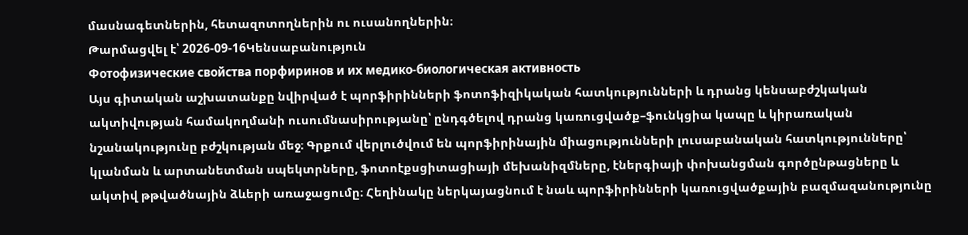մասնագետներին, հետազոտողներին ու ուսանողներին։
Թարմացվել է՝ 2026-09-16Կենսաբանություն
Фотофизические свойства порфиринов и их медико-биологическая активность
Այս գիտական աշխատանքը նվիրված է պորֆիրինների ֆոտոֆիզիկական հատկությունների և դրանց կենսաբժշկական ակտիվության համակողմանի ուսումնասիրությանը՝ ընդգծելով դրանց կառուցվածք–ֆունկցիա կապը և կիրառական նշանակությունը բժշկության մեջ։ Գրքում վերլուծվում են պորֆիրինային միացությունների լուսաբանական հատկությունները՝ կլանման և արտանետման սպեկտրները, ֆոտոէքսցիտացիայի մեխանիզմները, էներգիայի փոխանցման գործընթացները և ակտիվ թթվածնային ձևերի առաջացումը։ Հեղինակը ներկայացնում է նաև պորֆիրինների կառուցվածքային բազմազանությունը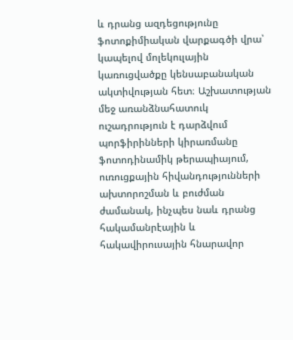և դրանց ազդեցությունը ֆոտոքիմիական վարքագծի վրա՝ կապելով մոլեկուլային կառուցվածքը կենսաբանական ակտիվության հետ։ Աշխատության մեջ առանձնահատուկ ուշադրություն է դարձվում պորֆիրինների կիրառմանը ֆոտոդինամիկ թերապիայում, ուռուցքային հիվանդությունների ախտորոշման և բուժման ժամանակ, ինչպես նաև դրանց հակամանրէային և հակավիրուսային հնարավոր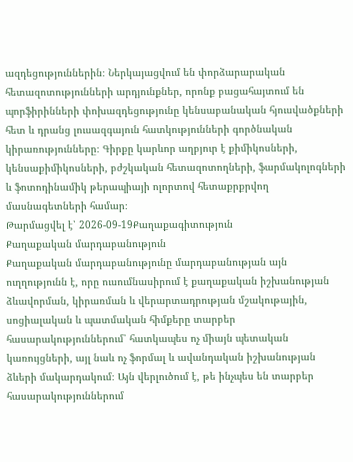ազդեցություններին։ Ներկայացվում են փորձարարական հետազոտությունների արդյունքներ, որոնք բացահայտում են պորֆիրինների փոխազդեցությունը կենսաբանական հյուսվածքների հետ և դրանց լուսազգայուն հատկությունների գործնական կիրառությունները։ Գիրքը կարևոր աղբյուր է քիմիկոսների, կենսաքիմիկոսների, բժշկական հետազոտողների, ֆարմակոլոգների և ֆոտոդինամիկ թերապիայի ոլորտով հետաքրքրվող մասնագետների համար։
Թարմացվել է՝ 2026-09-19Քաղաքագիտություն
Քաղաքական մարդաբանություն
Քաղաքական մարդաբանությունը մարդաբանության այն ուղղությունն է, որը ուսումնասիրում է քաղաքական իշխանության ձևավորման, կիրառման և վերարտադրության մշակութային, սոցիալական և պատմական հիմքերը տարբեր հասարակություններում՝ հատկապես ոչ միայն պետական կառույցների, այլ նաև ոչ ֆորմալ և ավանդական իշխանության ձևերի մակարդակում։ Այն վերլուծում է, թե ինչպես են տարբեր հասարակություններում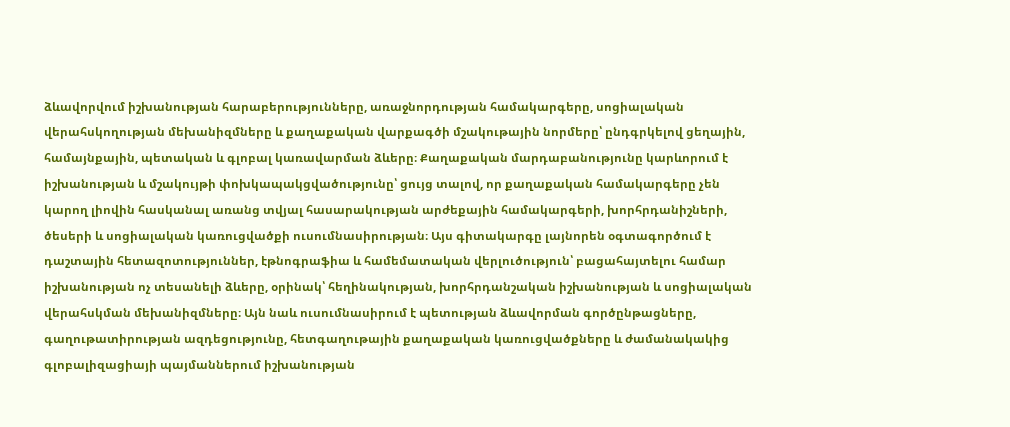ձևավորվում իշխանության հարաբերությունները, առաջնորդության համակարգերը, սոցիալական վերահսկողության մեխանիզմները և քաղաքական վարքագծի մշակութային նորմերը՝ ընդգրկելով ցեղային, համայնքային, պետական և գլոբալ կառավարման ձևերը։ Քաղաքական մարդաբանությունը կարևորում է իշխանության և մշակույթի փոխկապակցվածությունը՝ ցույց տալով, որ քաղաքական համակարգերը չեն կարող լիովին հասկանալ առանց տվյալ հասարակության արժեքային համակարգերի, խորհրդանիշների, ծեսերի և սոցիալական կառուցվածքի ուսումնասիրության։ Այս գիտակարգը լայնորեն օգտագործում է դաշտային հետազոտություններ, էթնոգրաֆիա և համեմատական վերլուծություն՝ բացահայտելու համար իշխանության ոչ տեսանելի ձևերը, օրինակ՝ հեղինակության, խորհրդանշական իշխանության և սոցիալական վերահսկման մեխանիզմները։ Այն նաև ուսումնասիրում է պետության ձևավորման գործընթացները, գաղութատիրության ազդեցությունը, հետգաղութային քաղաքական կառուցվածքները և ժամանակակից գլոբալիզացիայի պայմաններում իշխանության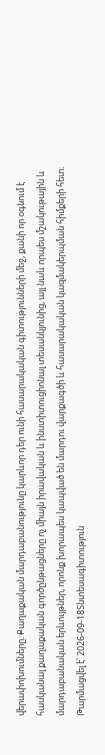վերափոխումները։ Քաղաքական մարդաբանությունը կարևոր դեր ունի հասարակական գիտությունների մեջ, քանի որ օգնում է հասկանալ քաղաքական գործընթացները ոչ միայն իրավական և ինստիտուցիոնալ տեսանկյունից, այլ նաև որպես մշակութային և մարդաբանական երևույթներ, որոնք խորապես կապված են մարդու վարքագծի և հասարակական կազմակերպման հիմքերի հետ։
Թարմացվել է՝ 2026-09-18Տնտեսագիտություն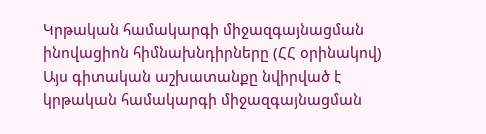Կրթական համակարգի միջազգայնացման ինովացիոն հիմնախնդիրները (ՀՀ օրինակով)
Այս գիտական աշխատանքը նվիրված է կրթական համակարգի միջազգայնացման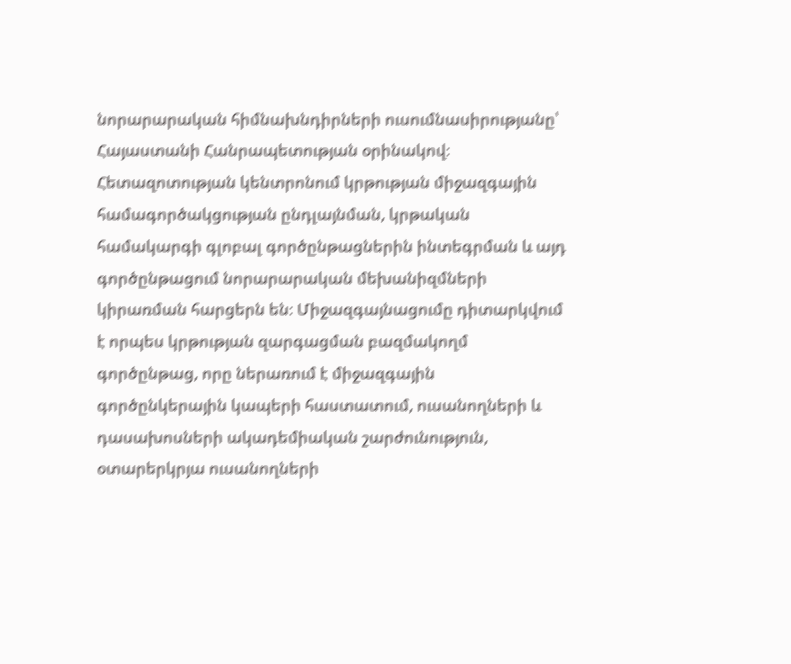նորարարական հիմնախնդիրների ուսումնասիրությանը՝ Հայաստանի Հանրապետության օրինակով։ Հետազոտության կենտրոնում կրթության միջազգային համագործակցության ընդլայնման, կրթական համակարգի գլոբալ գործընթացներին ինտեգրման և այդ գործընթացում նորարարական մեխանիզմների կիրառման հարցերն են։ Միջազգայնացումը դիտարկվում է որպես կրթության զարգացման բազմակողմ գործընթաց, որը ներառում է միջազգային գործընկերային կապերի հաստատում, ուսանողների և դասախոսների ակադեմիական շարժունություն, օտարերկրյա ուսանողների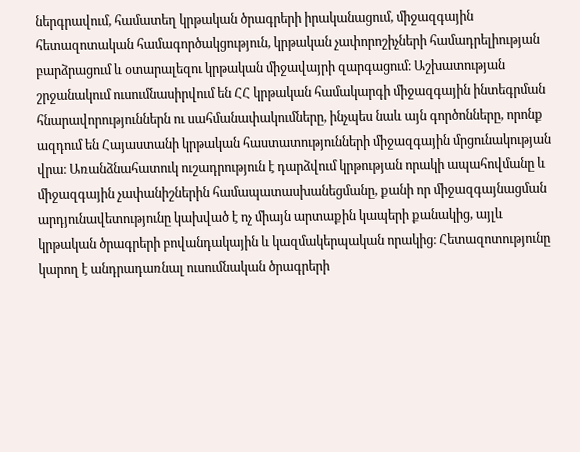ներգրավում, համատեղ կրթական ծրագրերի իրականացում, միջազգային հետազոտական համագործակցություն, կրթական չափորոշիչների համադրելիության բարձրացում և օտարալեզու կրթական միջավայրի զարգացում։ Աշխատության շրջանակում ուսումնասիրվում են ՀՀ կրթական համակարգի միջազգային ինտեգրման հնարավորություններն ու սահմանափակումները, ինչպես նաև այն գործոնները, որոնք ազդում են Հայաստանի կրթական հաստատությունների միջազգային մրցունակության վրա։ Առանձնահատուկ ուշադրություն է դարձվում կրթության որակի ապահովմանը և միջազգային չափանիշներին համապատասխանեցմանը, քանի որ միջազգայնացման արդյունավետությունը կախված է ոչ միայն արտաքին կապերի քանակից, այլև կրթական ծրագրերի բովանդակային և կազմակերպական որակից։ Հետազոտությունը կարող է անդրադառնալ ուսումնական ծրագրերի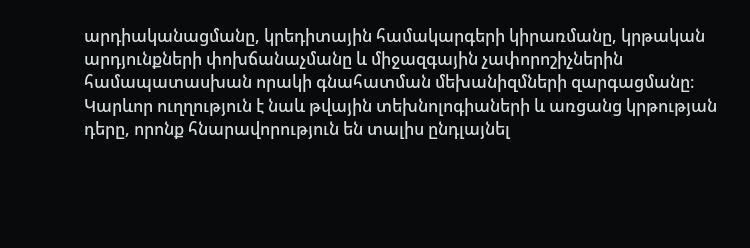արդիականացմանը, կրեդիտային համակարգերի կիրառմանը, կրթական արդյունքների փոխճանաչմանը և միջազգային չափորոշիչներին համապատասխան որակի գնահատման մեխանիզմների զարգացմանը։ Կարևոր ուղղություն է նաև թվային տեխնոլոգիաների և առցանց կրթության դերը, որոնք հնարավորություն են տալիս ընդլայնել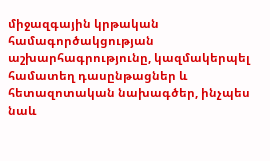միջազգային կրթական համագործակցության աշխարհագրությունը, կազմակերպել համատեղ դասընթացներ և հետազոտական նախագծեր, ինչպես նաև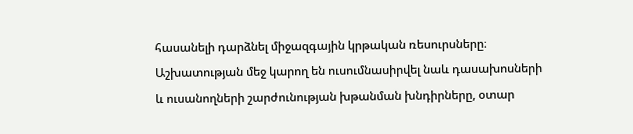հասանելի դարձնել միջազգային կրթական ռեսուրսները։ Աշխատության մեջ կարող են ուսումնասիրվել նաև դասախոսների և ուսանողների շարժունության խթանման խնդիրները, օտար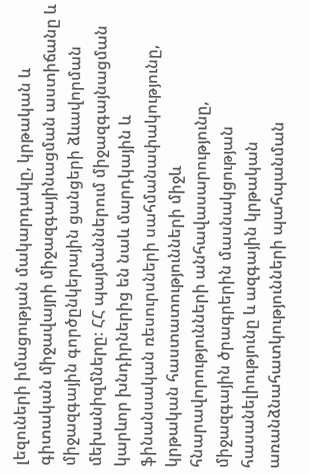լեզուների իմացության մակարդակը, կրթական և գիտական միջավայրի միջազգայինացման աստիճանը և միջազգային գործընկերային ցանցերի ձևավորման մեխանիզմները։ ՀՀ պայմաններում միջազգայնացման կարևոր խնդիրներից են նաև մարդկային և ֆինանսական ռեսուրսների սահմանափակությունը, կրթական հաստատությունների միջև հնարավորությունների անհավասարությունը, միջազգային ծրագրերին մասնակցության հասանելիությունը և ազգային կրթական առանձնահատկությունների պահպանման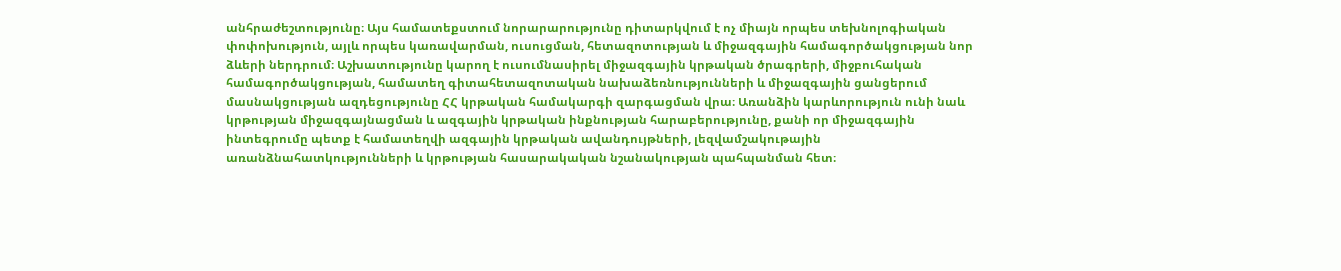անհրաժեշտությունը։ Այս համատեքստում նորարարությունը դիտարկվում է ոչ միայն որպես տեխնոլոգիական փոփոխություն, այլև որպես կառավարման, ուսուցման, հետազոտության և միջազգային համագործակցության նոր ձևերի ներդրում։ Աշխատությունը կարող է ուսումնասիրել միջազգային կրթական ծրագրերի, միջբուհական համագործակցության, համատեղ գիտահետազոտական նախաձեռնությունների և միջազգային ցանցերում մասնակցության ազդեցությունը ՀՀ կրթական համակարգի զարգացման վրա։ Առանձին կարևորություն ունի նաև կրթության միջազգայնացման և ազգային կրթական ինքնության հարաբերությունը, քանի որ միջազգային ինտեգրումը պետք է համատեղվի ազգային կրթական ավանդույթների, լեզվամշակութային առանձնահատկությունների և կրթության հասարակական նշանակության պահպանման հետ։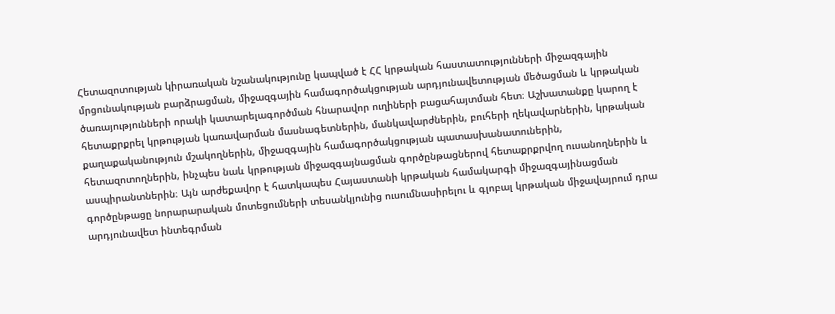Հետազոտության կիրառական նշանակությունը կապված է ՀՀ կրթական հաստատությունների միջազգային մրցունակության բարձրացման, միջազգային համագործակցության արդյունավետության մեծացման և կրթական ծառայությունների որակի կատարելագործման հնարավոր ուղիների բացահայտման հետ։ Աշխատանքը կարող է հետաքրքրել կրթության կառավարման մասնագետներին, մանկավարժներին, բուհերի ղեկավարներին, կրթական քաղաքականություն մշակողներին, միջազգային համագործակցության պատասխանատուներին, հետազոտողներին, ինչպես նաև կրթության միջազգայնացման գործընթացներով հետաքրքրվող ուսանողներին և ասպիրանտներին։ Այն արժեքավոր է հատկապես Հայաստանի կրթական համակարգի միջազգայինացման գործընթացը նորարարական մոտեցումների տեսանկյունից ուսումնասիրելու և գլոբալ կրթական միջավայրում դրա արդյունավետ ինտեգրման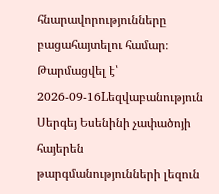հնարավորությունները բացահայտելու համար։
Թարմացվել է՝ 2026-09-16Lեզվաբանություն
Սերգեյ Եսենինի չափածոյի հայերեն թարգմանությունների լեզուն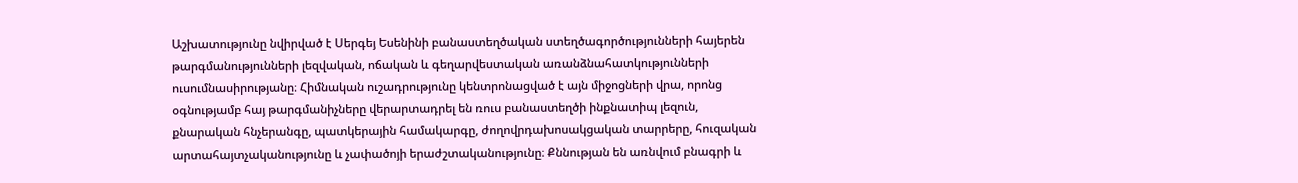Աշխատությունը նվիրված է Սերգեյ Եսենինի բանաստեղծական ստեղծագործությունների հայերեն թարգմանությունների լեզվական, ոճական և գեղարվեստական առանձնահատկությունների ուսումնասիրությանը։ Հիմնական ուշադրությունը կենտրոնացված է այն միջոցների վրա, որոնց օգնությամբ հայ թարգմանիչները վերարտադրել են ռուս բանաստեղծի ինքնատիպ լեզուն, քնարական հնչերանգը, պատկերային համակարգը, ժողովրդախոսակցական տարրերը, հուզական արտահայտչականությունը և չափածոյի երաժշտականությունը։ Քննության են առնվում բնագրի և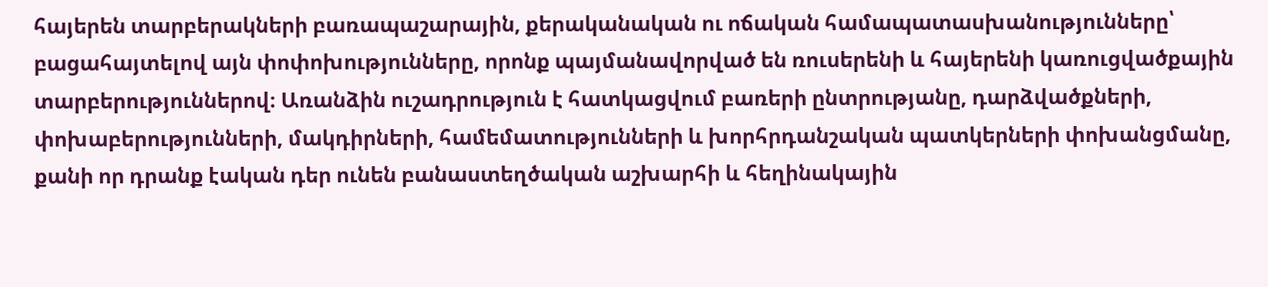հայերեն տարբերակների բառապաշարային, քերականական ու ոճական համապատասխանությունները՝ բացահայտելով այն փոփոխությունները, որոնք պայմանավորված են ռուսերենի և հայերենի կառուցվածքային տարբերություններով։ Առանձին ուշադրություն է հատկացվում բառերի ընտրությանը, դարձվածքների, փոխաբերությունների, մակդիրների, համեմատությունների և խորհրդանշական պատկերների փոխանցմանը, քանի որ դրանք էական դեր ունեն բանաստեղծական աշխարհի և հեղինակային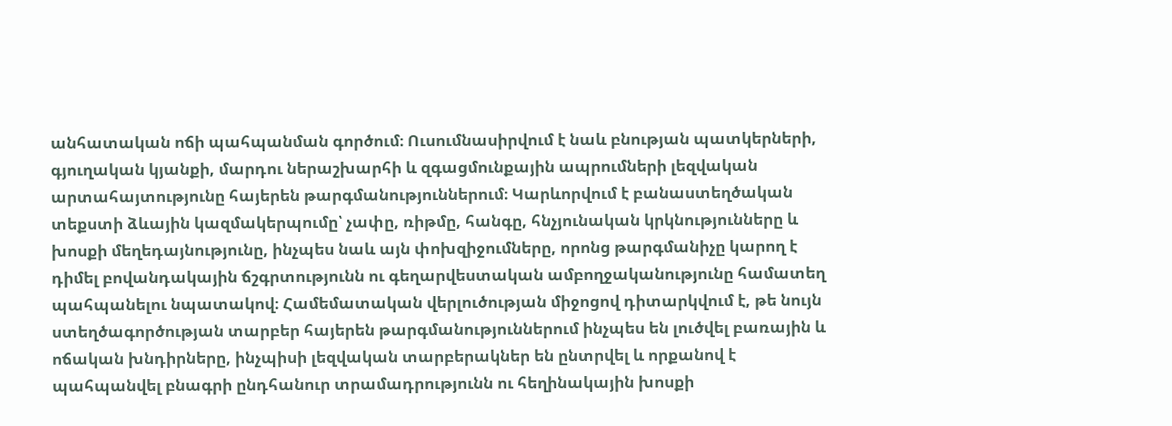անհատական ոճի պահպանման գործում։ Ուսումնասիրվում է նաև բնության պատկերների, գյուղական կյանքի, մարդու ներաշխարհի և զգացմունքային ապրումների լեզվական արտահայտությունը հայերեն թարգմանություններում։ Կարևորվում է բանաստեղծական տեքստի ձևային կազմակերպումը՝ չափը, ռիթմը, հանգը, հնչյունական կրկնությունները և խոսքի մեղեդայնությունը, ինչպես նաև այն փոխզիջումները, որոնց թարգմանիչը կարող է դիմել բովանդակային ճշգրտությունն ու գեղարվեստական ամբողջականությունը համատեղ պահպանելու նպատակով։ Համեմատական վերլուծության միջոցով դիտարկվում է, թե նույն ստեղծագործության տարբեր հայերեն թարգմանություններում ինչպես են լուծվել բառային և ոճական խնդիրները, ինչպիսի լեզվական տարբերակներ են ընտրվել և որքանով է պահպանվել բնագրի ընդհանուր տրամադրությունն ու հեղինակային խոսքի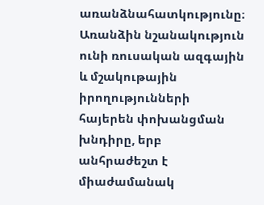առանձնահատկությունը։ Առանձին նշանակություն ունի ռուսական ազգային և մշակութային իրողությունների հայերեն փոխանցման խնդիրը, երբ անհրաժեշտ է միաժամանակ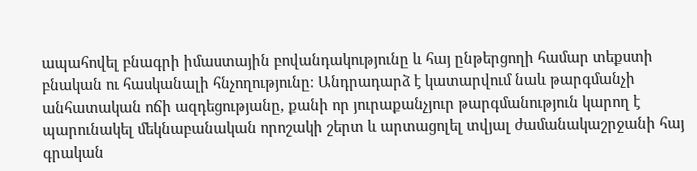ապահովել բնագրի իմաստային բովանդակությունը և հայ ընթերցողի համար տեքստի բնական ու հասկանալի հնչողությունը։ Անդրադարձ է կատարվում նաև թարգմանչի անհատական ոճի ազդեցությանը, քանի որ յուրաքանչյուր թարգմանություն կարող է պարունակել մեկնաբանական որոշակի շերտ և արտացոլել տվյալ ժամանակաշրջանի հայ գրական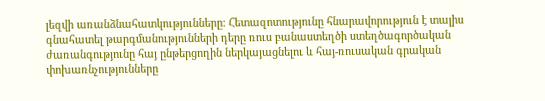լեզվի առանձնահատկությունները։ Հետազոտությունը հնարավորություն է տալիս գնահատել թարգմանությունների դերը ռուս բանաստեղծի ստեղծագործական ժառանգությունը հայ ընթերցողին ներկայացնելու և հայ-ռուսական գրական փոխառնչությունները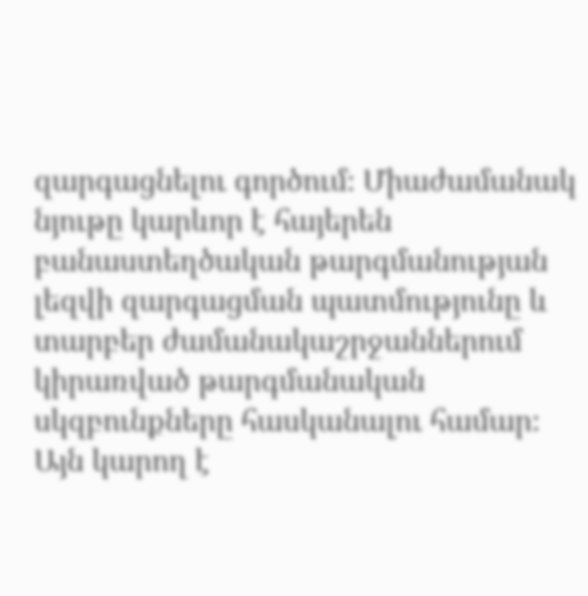զարգացնելու գործում։ Միաժամանակ նյութը կարևոր է հայերեն բանաստեղծական թարգմանության լեզվի զարգացման պատմությունը և տարբեր ժամանակաշրջաններում կիրառված թարգմանական սկզբունքները հասկանալու համար։ Այն կարող է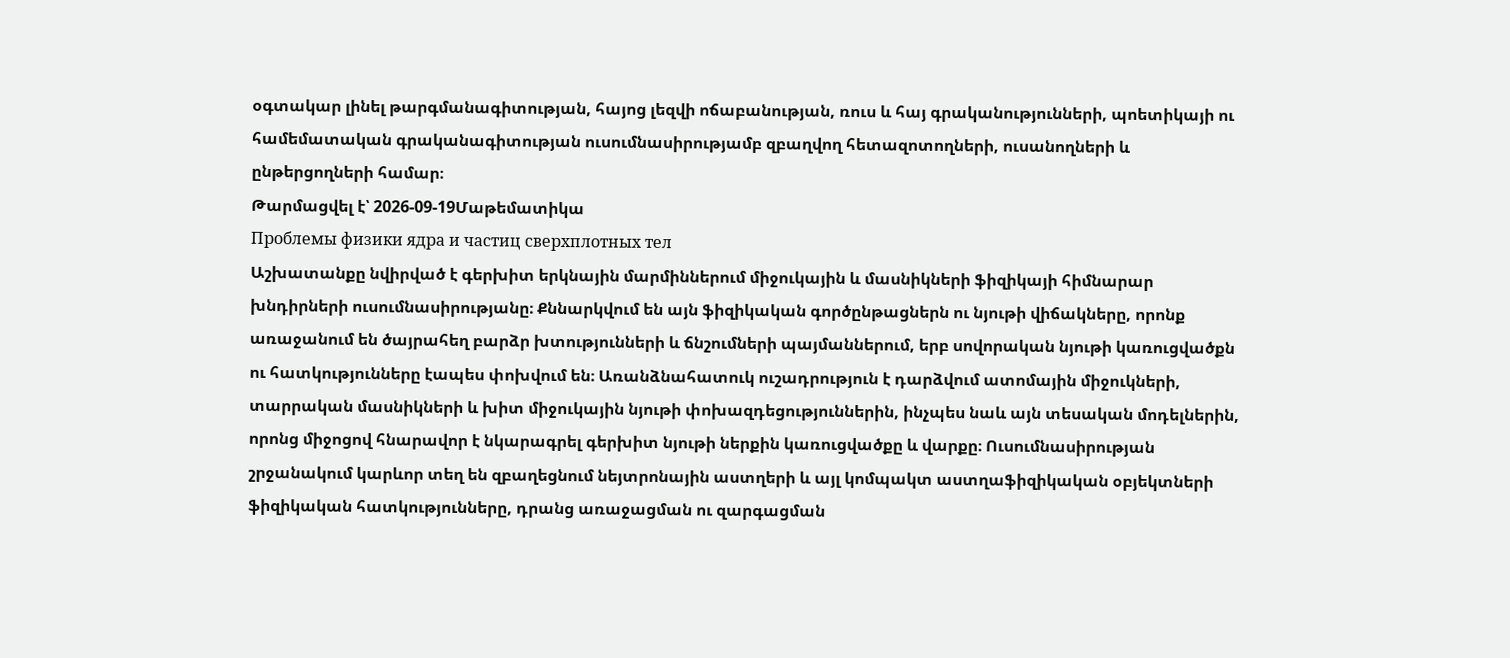օգտակար լինել թարգմանագիտության, հայոց լեզվի ոճաբանության, ռուս և հայ գրականությունների, պոետիկայի ու համեմատական գրականագիտության ուսումնասիրությամբ զբաղվող հետազոտողների, ուսանողների և ընթերցողների համար։
Թարմացվել է՝ 2026-09-19Մաթեմատիկա
Проблемы физики ядра и частиц сверхплотных тел
Աշխատանքը նվիրված է գերխիտ երկնային մարմիններում միջուկային և մասնիկների ֆիզիկայի հիմնարար խնդիրների ուսումնասիրությանը։ Քննարկվում են այն ֆիզիկական գործընթացներն ու նյութի վիճակները, որոնք առաջանում են ծայրահեղ բարձր խտությունների և ճնշումների պայմաններում, երբ սովորական նյութի կառուցվածքն ու հատկությունները էապես փոխվում են։ Առանձնահատուկ ուշադրություն է դարձվում ատոմային միջուկների, տարրական մասնիկների և խիտ միջուկային նյութի փոխազդեցություններին, ինչպես նաև այն տեսական մոդելներին, որոնց միջոցով հնարավոր է նկարագրել գերխիտ նյութի ներքին կառուցվածքը և վարքը։ Ուսումնասիրության շրջանակում կարևոր տեղ են զբաղեցնում նեյտրոնային աստղերի և այլ կոմպակտ աստղաֆիզիկական օբյեկտների ֆիզիկական հատկությունները, դրանց առաջացման ու զարգացման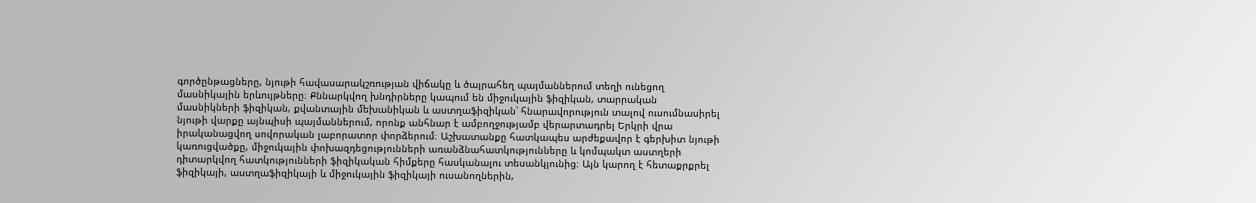գործընթացները, նյութի հավասարակշռության վիճակը և ծայրահեղ պայմաններում տեղի ունեցող մասնիկային երևույթները։ Քննարկվող խնդիրները կապում են միջուկային ֆիզիկան, տարրական մասնիկների ֆիզիկան, քվանտային մեխանիկան և աստղաֆիզիկան՝ հնարավորություն տալով ուսումնասիրել նյութի վարքը այնպիսի պայմաններում, որոնք անհնար է ամբողջությամբ վերարտադրել Երկրի վրա իրականացվող սովորական լաբորատոր փորձերում։ Աշխատանքը հատկապես արժեքավոր է գերխիտ նյութի կառուցվածքը, միջուկային փոխազդեցությունների առանձնահատկությունները և կոմպակտ աստղերի դիտարկվող հատկությունների ֆիզիկական հիմքերը հասկանալու տեսանկյունից։ Այն կարող է հետաքրքրել ֆիզիկայի, աստղաֆիզիկայի և միջուկային ֆիզիկայի ուսանողներին,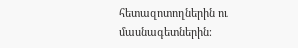հետազոտողներին ու մասնագետներին։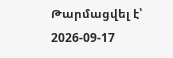Թարմացվել է՝ 2026-09-17